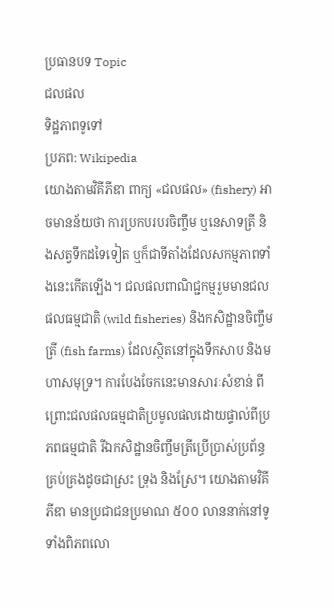ប្រធានបទ Topic
ជលផល
ទិដ្ឋភាពទូទៅ
ប្រភព: Wikipedia
យោងតាមវិគីភីឌា ពាក្យ «ជលផល» (fishery) អាចមានន័យថា ការប្រកបរបរចិញ្ចឹម ឬនេសាទត្រី និងសត្វទឹកដទៃទៀត ឬក៏ជាទីតាំងដែលសកម្មភាពទាំងនេះកើតឡើង។ ជលផលពាណិជ្ជកម្មរួមមានជលផលធម្មជាតិ (wild fisheries) និងកសិដ្ឋានចិញ្ចឹមត្រី (fish farms) ដែលស្ថិតនៅក្នុងទឹកសាប និងមហាសមុទ្រ។ ការបែងចែកនេះមានសារៈសំខាន់ ពីព្រោះជលផលធម្មជាតិប្រមូលផលដោយផ្ទាល់ពីប្រភពធម្មជាតិ រីឯកសិដ្ឋានចិញ្ចឹមត្រីប្រើប្រាស់ប្រព័ន្ធគ្រប់គ្រងដូចជាស្រះ ទ្រុង និងស្រែ។ យោងតាមវិគីភីឌា មានប្រជាជនប្រមាណ ៥០០ លាននាក់នៅទូទាំងពិភពលោ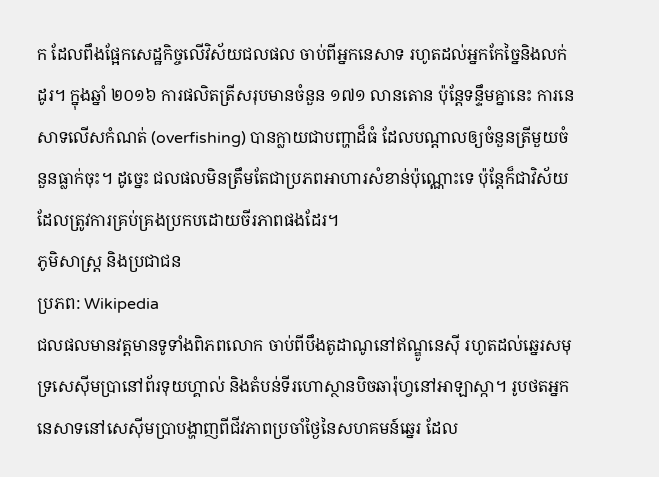ក ដែលពឹងផ្អែកសេដ្ឋកិច្ចលើវិស័យជលផល ចាប់ពីអ្នកនេសាទ រហូតដល់អ្នកកែច្នៃនិងលក់ដូរ។ ក្នុងឆ្នាំ ២០១៦ ការផលិតត្រីសរុបមានចំនួន ១៧១ លានតោន ប៉ុន្តែទន្ទឹមគ្នានេះ ការនេសាទលើសកំណត់ (overfishing) បានក្លាយជាបញ្ហាដ៏ធំ ដែលបណ្តាលឲ្យចំនួនត្រីមួយចំនួនធ្លាក់ចុះ។ ដូច្នេះ ជលផលមិនត្រឹមតែជាប្រភពអាហារសំខាន់ប៉ុណ្ណោះទេ ប៉ុន្តែក៏ជាវិស័យដែលត្រូវការគ្រប់គ្រងប្រកបដោយចីរភាពផងដែរ។
ភូមិសាស្ត្រ និងប្រជាជន
ប្រភព: Wikipedia
ជលផលមានវត្តមានទូទាំងពិភពលោក ចាប់ពីបឹងតូដាណូនៅឥណ្ឌូនេស៊ី រហូតដល់ឆ្នេរសមុទ្រសេស៊ីមប្រានៅព័រទុយហ្គាល់ និងតំបន់ទីរហោស្ថានបិចឆារ៉ុហ្វនៅអាឡាស្កា។ រូបថតអ្នកនេសាទនៅសេស៊ីមប្រាបង្ហាញពីជីវភាពប្រចាំថ្ងៃនៃសហគមន៍ឆ្នេរ ដែល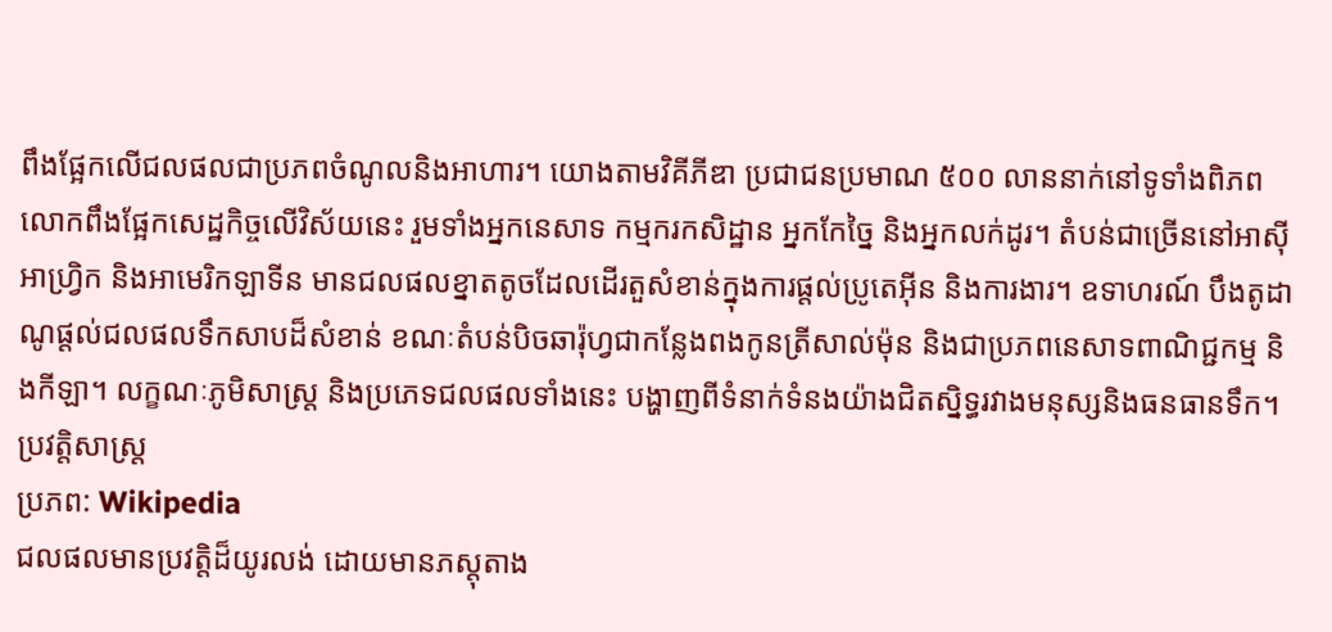ពឹងផ្អែកលើជលផលជាប្រភពចំណូលនិងអាហារ។ យោងតាមវិគីភីឌា ប្រជាជនប្រមាណ ៥០០ លាននាក់នៅទូទាំងពិភពលោកពឹងផ្អែកសេដ្ឋកិច្ចលើវិស័យនេះ រួមទាំងអ្នកនេសាទ កម្មករកសិដ្ឋាន អ្នកកែច្នៃ និងអ្នកលក់ដូរ។ តំបន់ជាច្រើននៅអាស៊ី អាហ្វ្រិក និងអាមេរិកឡាទីន មានជលផលខ្នាតតូចដែលដើរតួសំខាន់ក្នុងការផ្តល់ប្រូតេអ៊ីន និងការងារ។ ឧទាហរណ៍ បឹងតូដាណូផ្តល់ជលផលទឹកសាបដ៏សំខាន់ ខណៈតំបន់បិចឆារ៉ុហ្វជាកន្លែងពងកូនត្រីសាល់ម៉ុន និងជាប្រភពនេសាទពាណិជ្ជកម្ម និងកីឡា។ លក្ខណៈភូមិសាស្ត្រ និងប្រភេទជលផលទាំងនេះ បង្ហាញពីទំនាក់ទំនងយ៉ាងជិតស្និទ្ធរវាងមនុស្សនិងធនធានទឹក។
ប្រវត្តិសាស្ត្រ
ប្រភព: Wikipedia
ជលផលមានប្រវត្តិដ៏យូរលង់ ដោយមានភស្តុតាង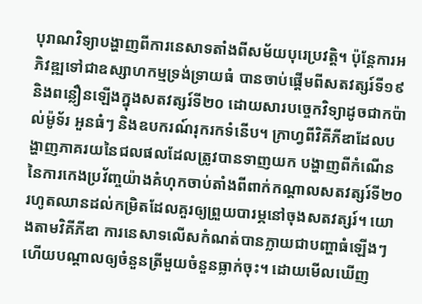បុរាណវិទ្យាបង្ហាញពីការនេសាទតាំងពីសម័យបុរេប្រវត្តិ។ ប៉ុន្តែការអភិវឌ្ឍទៅជាឧស្សាហកម្មទ្រង់ទ្រាយធំ បានចាប់ផ្តើមពីសតវត្សរ៍ទី១៩ និងពន្លឿនឡើងក្នុងសតវត្សរ៍ទី២០ ដោយសារបច្ចេកវិទ្យាដូចជាកប៉ាល់ម៉ូទ័រ អួនធំៗ និងឧបករណ៍រុករកទំនើប។ ក្រាហ្វពីវិគីភីឌាដែលបង្ហាញភាគរយនៃជលផលដែលត្រូវបានទាញយក បង្ហាញពីកំណើននៃការកេងប្រវ័ញ្ចយ៉ាងគំហុកចាប់តាំងពីពាក់កណ្តាលសតវត្សរ៍ទី២០ រហូតឈានដល់កម្រិតដែលគួរឲ្យព្រួយបារម្ភនៅចុងសតវត្សរ៍។ យោងតាមវិគីភីឌា ការនេសាទលើសកំណត់បានក្លាយជាបញ្ហាធំឡើងៗ ហើយបណ្តាលឲ្យចំនួនត្រីមួយចំនួនធ្លាក់ចុះ។ ដោយមើលឃើញ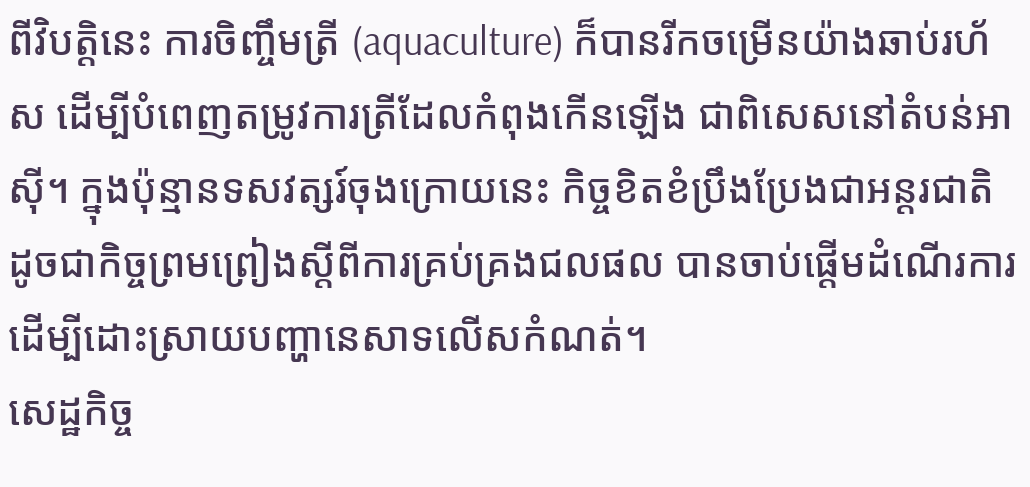ពីវិបត្តិនេះ ការចិញ្ចឹមត្រី (aquaculture) ក៏បានរីកចម្រើនយ៉ាងឆាប់រហ័ស ដើម្បីបំពេញតម្រូវការត្រីដែលកំពុងកើនឡើង ជាពិសេសនៅតំបន់អាស៊ី។ ក្នុងប៉ុន្មានទសវត្សរ៍ចុងក្រោយនេះ កិច្ចខិតខំប្រឹងប្រែងជាអន្តរជាតិ ដូចជាកិច្ចព្រមព្រៀងស្តីពីការគ្រប់គ្រងជលផល បានចាប់ផ្តើមដំណើរការ ដើម្បីដោះស្រាយបញ្ហានេសាទលើសកំណត់។
សេដ្ឋកិច្ច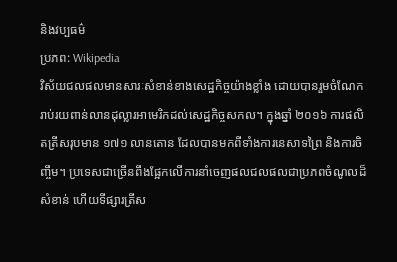និងវប្បធម៌
ប្រភព: Wikipedia
វិស័យជលផលមានសារៈសំខាន់ខាងសេដ្ឋកិច្ចយ៉ាងខ្លាំង ដោយបានរួមចំណែករាប់រយពាន់លានដុល្លារអាមេរិកដល់សេដ្ឋកិច្ចសកល។ ក្នុងឆ្នាំ ២០១៦ ការផលិតត្រីសរុបមាន ១៧១ លានតោន ដែលបានមកពីទាំងការនេសាទព្រៃ និងការចិញ្ចឹម។ ប្រទេសជាច្រើនពឹងផ្អែកលើការនាំចេញផលជលផលជាប្រភពចំណូលដ៏សំខាន់ ហើយទីផ្សារត្រីស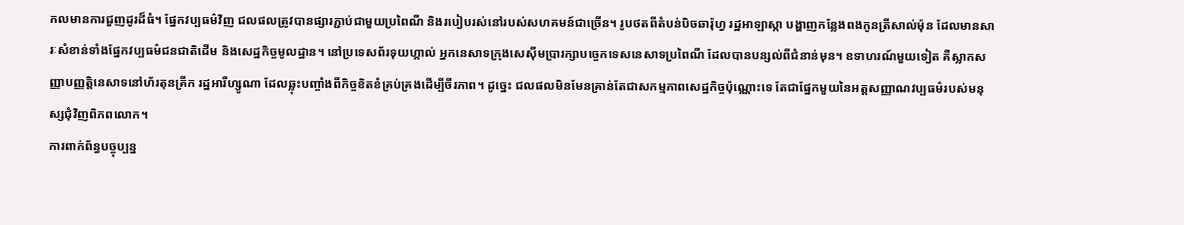កលមានការជួញដូរដ៏ធំ។ ផ្នែកវប្បធម៌វិញ ជលផលត្រូវបានផ្សារភ្ជាប់ជាមួយប្រពៃណី និងរបៀបរស់នៅរបស់សហគមន៍ជាច្រើន។ រូបថតពីតំបន់បិចឆារ៉ុហ្វ រដ្ឋអាឡាស្កា បង្ហាញកន្លែងពងកូនត្រីសាល់ម៉ុន ដែលមានសារៈសំខាន់ទាំងផ្នែកវប្បធម៌ជនជាតិដើម និងសេដ្ឋកិច្ចមូលដ្ឋាន។ នៅប្រទេសព័រទុយហ្គាល់ អ្នកនេសាទក្រុងសេស៊ីមប្រារក្សាបច្ចេកទេសនេសាទប្រពៃណី ដែលបានបន្សល់ពីជំនាន់មុន។ ឧទាហរណ៍មួយទៀត គឺស្លាកសញ្ញាបញ្ញត្តិនេសាទនៅហ័រតុនគ្រីក រដ្ឋអារីហ្សូណា ដែលឆ្លុះបញ្ចាំងពីកិច្ចខិតខំគ្រប់គ្រងដើម្បីចីរភាព។ ដូច្នេះ ជលផលមិនមែនគ្រាន់តែជាសកម្មភាពសេដ្ឋកិច្ចប៉ុណ្ណោះទេ តែជាផ្នែកមួយនៃអត្តសញ្ញាណវប្បធម៌របស់មនុស្សជុំវិញពិភពលោក។
ការពាក់ព័ន្ធបច្ចុប្បន្ន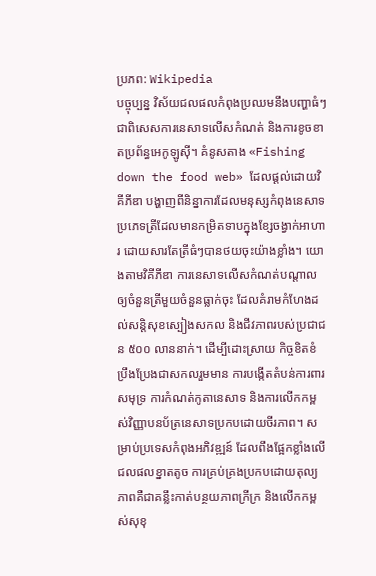ប្រភព: Wikipedia
បច្ចុប្បន្ន វិស័យជលផលកំពុងប្រឈមនឹងបញ្ហាធំៗ ជាពិសេសការនេសាទលើសកំណត់ និងការខូចខាតប្រព័ន្ធអេកូឡូស៊ី។ គំនូសតាង «Fishing down the food web» ដែលផ្តល់ដោយវិគីភីឌា បង្ហាញពីនិន្នាការដែលមនុស្សកំពុងនេសាទប្រភេទត្រីដែលមានកម្រិតទាបក្នុងខ្សែចង្វាក់អាហារ ដោយសារតែត្រីធំៗបានថយចុះយ៉ាងខ្លាំង។ យោងតាមវិគីភីឌា ការនេសាទលើសកំណត់បណ្តាលឲ្យចំនួនត្រីមួយចំនួនធ្លាក់ចុះ ដែលគំរាមកំហែងដល់សន្តិសុខស្បៀងសកល និងជីវភាពរបស់ប្រជាជន ៥០០ លាននាក់។ ដើម្បីដោះស្រាយ កិច្ចខិតខំប្រឹងប្រែងជាសកលរួមមាន ការបង្កើតតំបន់ការពារសមុទ្រ ការកំណត់កូតានេសាទ និងការលើកកម្ពស់វិញ្ញាបនប័ត្រនេសាទប្រកបដោយចីរភាព។ សម្រាប់ប្រទេសកំពុងអភិវឌ្ឍន៍ ដែលពឹងផ្អែកខ្លាំងលើជលផលខ្នាតតូច ការគ្រប់គ្រងប្រកបដោយតុល្យភាពគឺជាគន្លឹះកាត់បន្ថយភាពក្រីក្រ និងលើកកម្ពស់សុខុ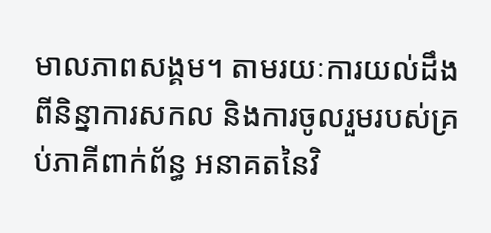មាលភាពសង្គម។ តាមរយៈការយល់ដឹងពីនិន្នាការសកល និងការចូលរួមរបស់គ្រប់ភាគីពាក់ព័ន្ធ អនាគតនៃវិ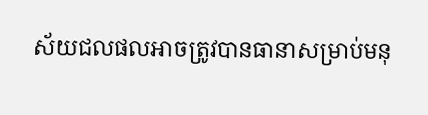ស័យជលផលអាចត្រូវបានធានាសម្រាប់មនុ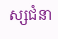ស្សជំនា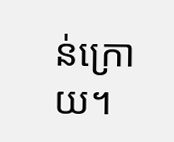ន់ក្រោយ។